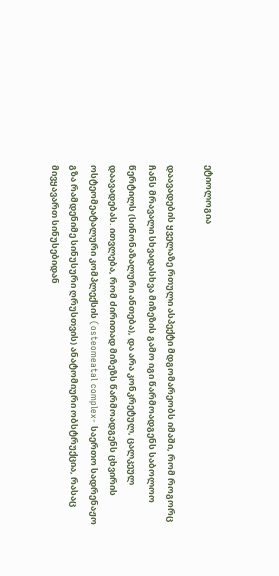ეტიოლოგია

დაავადების ყველაზე რთული ასპექტი მდგომარეობს იმაში, რომ როგორც ჩანს მრავალი სხვადასხვა მიზეზის გამო იგი წარმოადგენს საბოლოო წერტილს (სინონაზალური ანთება), და არა კონკრეტულ, ცალკეულ დაავადებას. ითვლება, რომ ძირითად მიზეზს წარმოადგენს ცხვირის ოსტეომეატალური კომპლექსის (osteomeatal complex- საერთო სადრენაჟო გზა რამდენიმე სინუსური ღრუსთვის) ანატომიური ობსტრუქცია, რასაც მივყავართ სინუსებიდან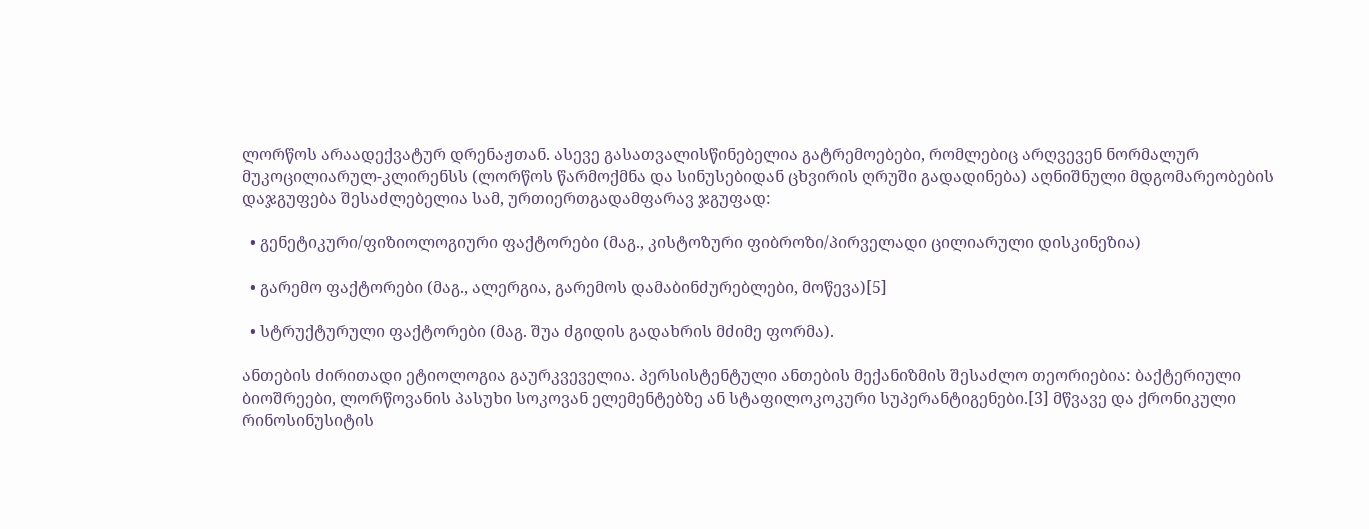ლორწოს არაადექვატურ დრენაჟთან. ასევე გასათვალისწინებელია გატრემოებები, რომლებიც არღვევენ ნორმალურ მუკოცილიარულ-კლირენსს (ლორწოს წარმოქმნა და სინუსებიდან ცხვირის ღრუში გადადინება) აღნიშნული მდგომარეობების დაჯგუფება შესაძლებელია სამ, ურთიერთგადამფარავ ჯგუფად:

  • გენეტიკური/ფიზიოლოგიური ფაქტორები (მაგ., კისტოზური ფიბროზი/პირველადი ცილიარული დისკინეზია)

  • გარემო ფაქტორები (მაგ., ალერგია, გარემოს დამაბინძურებლები, მოწევა)[5]

  • სტრუქტურული ფაქტორები (მაგ. შუა ძგიდის გადახრის მძიმე ფორმა).

ანთების ძირითადი ეტიოლოგია გაურკვეველია. პერსისტენტული ანთების მექანიზმის შესაძლო თეორიებია: ბაქტერიული ბიოშრეები, ლორწოვანის პასუხი სოკოვან ელემენტებზე ან სტაფილოკოკური სუპერანტიგენები.[3] მწვავე და ქრონიკული რინოსინუსიტის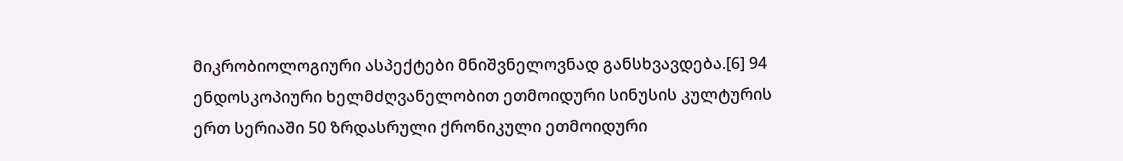მიკრობიოლოგიური ასპექტები მნიშვნელოვნად განსხვავდება.[6] 94 ენდოსკოპიური ხელმძღვანელობით ეთმოიდური სინუსის კულტურის ერთ სერიაში 50 ზრდასრული ქრონიკული ეთმოიდური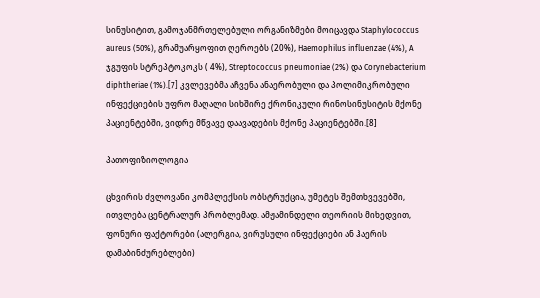სინუსიტით, გამოჯანმრთელებული ორგანიზმები მოიცავდა Staphylococcus aureus (50%), გრამუარყოფით ღეროებს (20%), Haemophilus influenzae (4%), A ჯგუფის სტრეპტოკოკს ( 4%), Streptococcus pneumoniae (2%) და Corynebacterium diphtheriae (1%).[7] კვლევებმა აჩვენა ანაერობული და პოლიმიკრობული ინფექციების უფრო მაღალი სიხშირე ქრონიკული რინოსინუსიტის მქონე პაციენტებში, ვიდრე მწვავე დაავადების მქონე პაციენტებში.[8]

პათოფიზიოლოგია

ცხვირის ძვლოვანი კომპლექსის ობსტრუქცია, უმეტეს შემთხვევებში, ითვლება ცენტრალურ პრობლემად. ამჟამინდელი თეორიის მიხედვით, ფონური ფაქტორები (ალერგია, ვირუსული ინფექციები ან ჰაერის დამაბინძურებლები)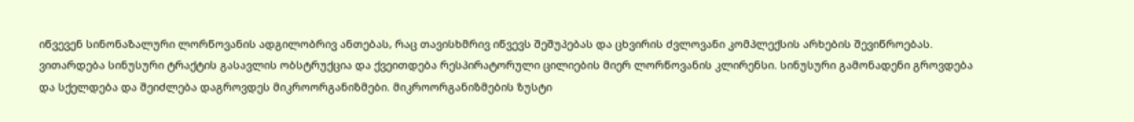იწვევენ სინონაზალური ლორწოვანის ადგილობრივ ანთებას, რაც თავისხმრივ იწვევს შეშუპებას და ცხვირის ძვლოვანი კომპლექსის არხების შევიწროებას. ვითარდება სინუსური ტრაქტის გასავლის ობსტრუქცია და ქვეითდება რესპირატორული ცილიების მიერ ლორწოვანის კლირენსი. სინუსური გამონადენი გროვდება და სქელდება და შეიძლება დაგროვდეს მიკროორგანიზმები. მიკროორგანიზმების ზუსტი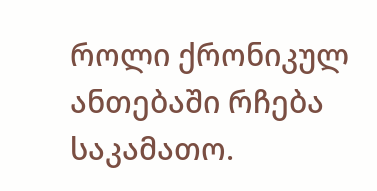როლი ქრონიკულ ანთებაში რჩება საკამათო.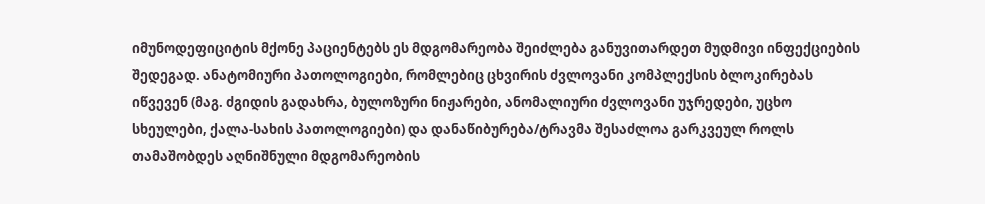იმუნოდეფიციტის მქონე პაციენტებს ეს მდგომარეობა შეიძლება განუვითარდეთ მუდმივი ინფექციების შედეგად. ანატომიური პათოლოგიები, რომლებიც ცხვირის ძვლოვანი კომპლექსის ბლოკირებას იწვევენ (მაგ. ძგიდის გადახრა, ბულოზური ნიჟარები, ანომალიური ძვლოვანი უჯრედები, უცხო სხეულები, ქალა-სახის პათოლოგიები) და დანაწიბურება/ტრავმა შესაძლოა გარკვეულ როლს თამაშობდეს აღნიშნული მდგომარეობის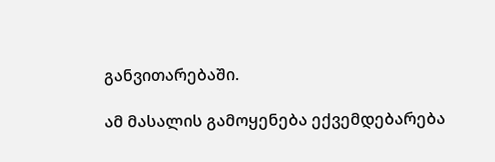განვითარებაში.

ამ მასალის გამოყენება ექვემდებარება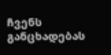ჩვენს განცხადებას